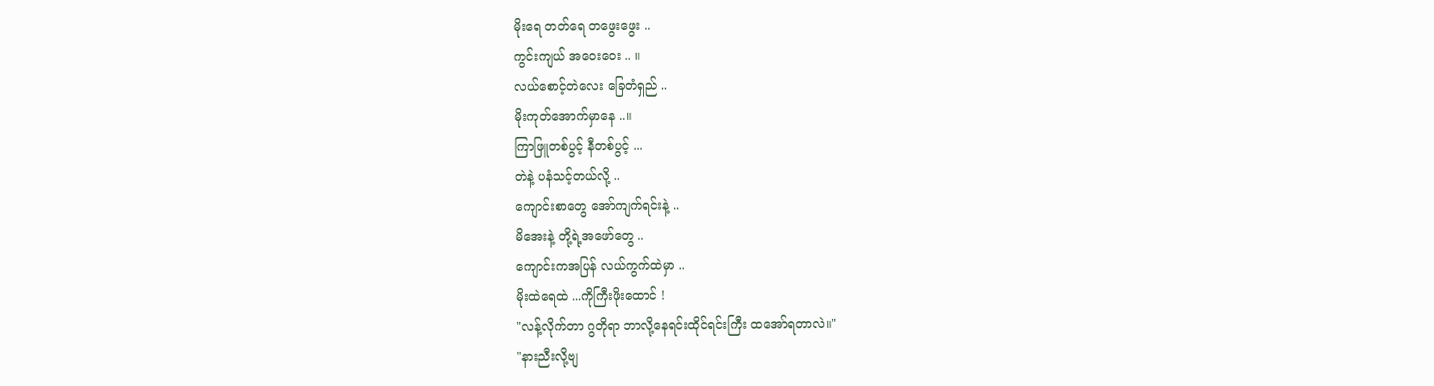မိုးရေ တတ်ရေ တဖွေးဖွေး ..
ကွင်းကျယ် အဝေးဝေး .. ။
လယ်စောင့်တဲလေး ခြေတံရှည် ..
မိုးကုတ်အောက်မှာနေ ..။
ကြာဖြူတစ်ပွင့် နီတစ်ပွင့် ...
တဲနဲ့ ပနံသင့်တယ်လို့ ..
ကျောင်းစာတွေ အော်ကျက်ရင်းနဲ့ ..
မိအေးနဲ့ တို့ရဲ့အဖော်တွေ ..
ကျောင်းကအပြန် လယ်ကွက်ထဲမှာ ..
မိုးထဲရေထဲ ...ကိုကြီးဖိုးထောင် !
"လန့်လိုက်တာ ဂွတိုရာ ဘာလို့နေရင်းထိုင်ရင်းကြီး ထအော်ရတာလဲ။"
"နားညီးလို့ဗျ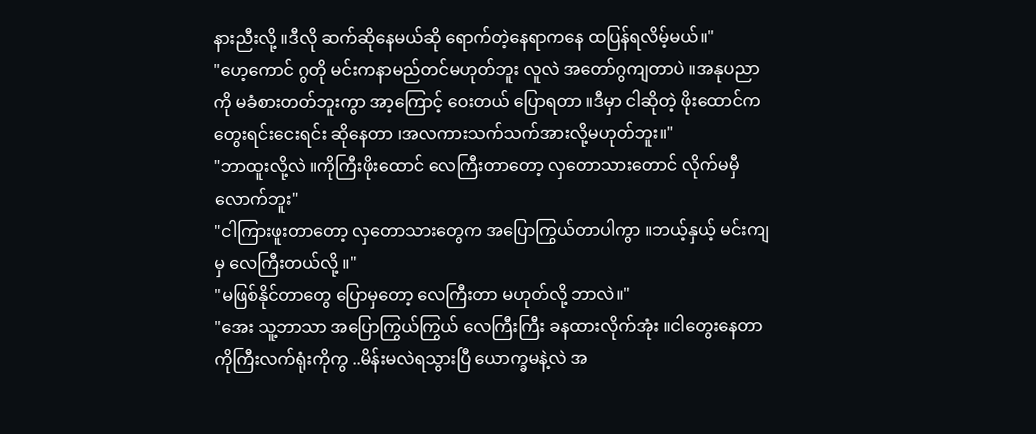နားညီးလို့ ။ဒီလို ဆက်ဆိုနေမယ်ဆို ရောက်တဲ့နေရာကနေ ထပြန်ရလိမ့်မယ်။"
"ဟေ့ကောင် ဂွတို မင်းကနာမည်တင်မဟုတ်ဘူး လူလဲ အတော်ဂွကျတာပဲ ။အနုပညာကို မခံစားတတ်ဘူးကွာ အာ့ကြောင့် ဝေးတယ် ပြောရတာ ။ဒီမှာ ငါဆိုတဲ့ ဖိုးထောင်က တွေးရင်းငေးရင်း ဆိုနေတာ ၊အလကားသက်သက်အားလို့မဟုတ်ဘူး။"
"ဘာထူးလို့လဲ ။ကိုကြီးဖိုးထောင် လေကြီးတာတော့ လှတောသားတောင် လိုက်မမှီလောက်ဘူး"
"ငါကြားဖူးတာတော့ လှတောသားတွေက အပြောကြွယ်တာပါကွာ ။ဘယ့်နှယ့် မင်းကျမှ လေကြီးတယ်လို့ ။"
"မဖြစ်နိုင်တာတွေ ပြောမှတော့ လေကြီးတာ မဟုတ်လို့ ဘာလဲ။"
"အေး သူ့ဘာသာ အပြောကြွယ်ကြွယ် လေကြီးကြီး ခနထားလိုက်အုံး ။ငါတွေးနေတာ ကိုကြီးလက်ရုံးကိုကွ ..မိန်းမလဲရသွားပြီ ယောက္ခမနဲ့လဲ အ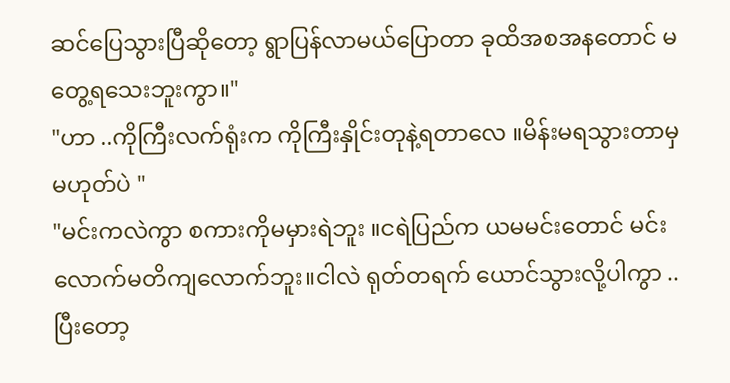ဆင်ပြေသွားပြီဆိုတော့ ရွာပြန်လာမယ်ပြောတာ ခုထိအစအနတောင် မတွေ့ရသေးဘူးကွာ။"
"ဟာ ..ကိုကြီးလက်ရုံးက ကိုကြီးနှိုင်းတုနဲ့ရတာလေ ။မိန်းမရသွားတာမှ မဟုတ်ပဲ "
"မင်းကလဲကွာ စကားကိုမမှားရဲဘူး ။ငရဲပြည်က ယမမင်းတောင် မင်းလောက်မတိကျလောက်ဘူး။ငါလဲ ရုတ်တရက် ယောင်သွားလို့ပါကွာ ..ပြီးတော့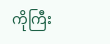ကိုကြီး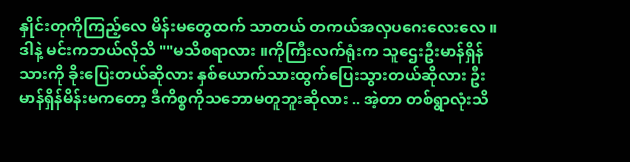နှိုင်းတုကိုကြည့်လေ မိန်းမတွေထက် သာတယ် တကယ်အလှပဂေးလေးလေ ။
ဒါနဲ့ မင်းကဘယ်လိုသိ ""မသိစရာလား ။ကိုကြီးလက်ရုံးက သူဌေးဦးမာန်ရှိန်သားကို ခိုးပြေးတယ်ဆိုလား နှစ်ယောက်သားထွက်ပြေးသွားတယ်ဆိုလား ဦးမာန်ရှိန်မိန်းမကတော့ ဒီကိစ္စကိုသဘောမတူဘူးဆိုလား .. အဲ့တာ တစ်ရွာလုံးသိ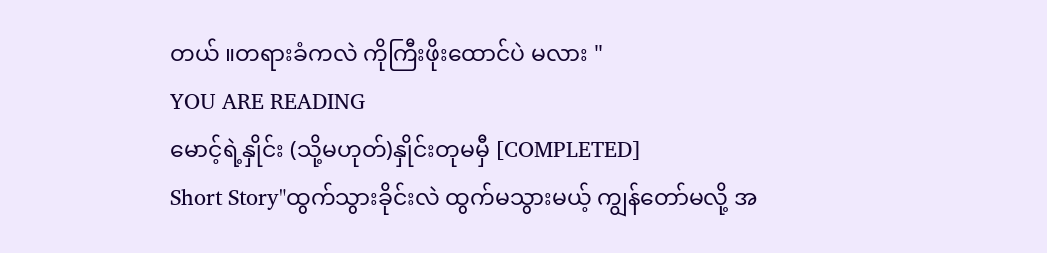တယ် ။တရားခံကလဲ ကိုကြီးဖိုးထောင်ပဲ မလား "
YOU ARE READING
မောင့်ရဲ့နှိုင်း (သို့မဟုတ်)နှိုင်းတုမမှီ [COMPLETED]
Short Story"ထွက်သွားခိုင်းလဲ ထွက်မသွားမယ့် ကျွန်တော်မလို့ အ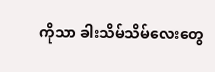ကိုသာ ခါးသိမ်သိမ်လေးတွေ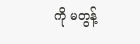ကို မတွန့်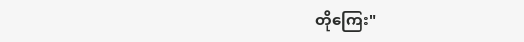တိုကြေး"